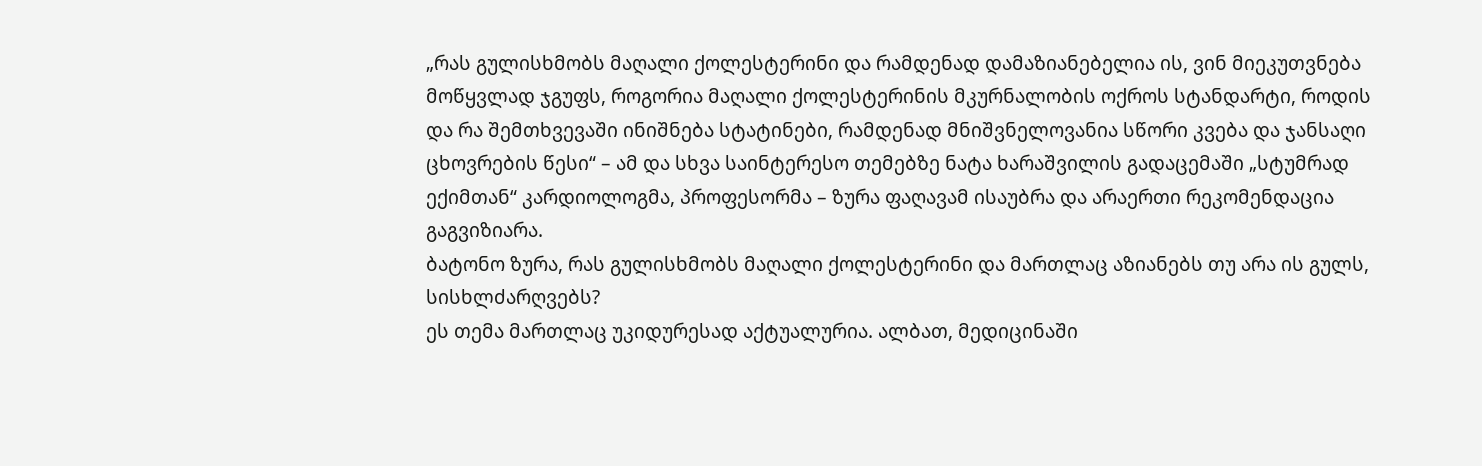„რას გულისხმობს მაღალი ქოლესტერინი და რამდენად დამაზიანებელია ის, ვინ მიეკუთვნება მოწყვლად ჯგუფს, როგორია მაღალი ქოლესტერინის მკურნალობის ოქროს სტანდარტი, როდის და რა შემთხვევაში ინიშნება სტატინები, რამდენად მნიშვნელოვანია სწორი კვება და ჯანსაღი ცხოვრების წესი“ – ამ და სხვა საინტერესო თემებზე ნატა ხარაშვილის გადაცემაში „სტუმრად ექიმთან“ კარდიოლოგმა, პროფესორმა – ზურა ფაღავამ ისაუბრა და არაერთი რეკომენდაცია გაგვიზიარა.
ბატონო ზურა, რას გულისხმობს მაღალი ქოლესტერინი და მართლაც აზიანებს თუ არა ის გულს, სისხლძარღვებს?
ეს თემა მართლაც უკიდურესად აქტუალურია. ალბათ, მედიცინაში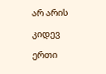არ არის კიდევ ერთი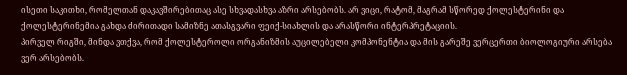ისეთი საკითხი, რომელთან დაკავშირებითაც ასე სხვადასხვა აზრი არსებობს. არ ვიცი, რატომ, მაგრამ სწორედ ქოლესტერინი და ქოლესტერინემია გახდა ძირითადი სამიზნე ათასგვარი ფეიქ-სიახლის და არასწორი ინტერპრეტაციის.
პირველ რიგში, მინდა ვთქვა, რომ ქოლესტეროლი ორგანიზმის აუცილებელი კომპონენტია და მის გარეშე ვერცერთი ბიოლოგიური არსება ვერ არსებობს.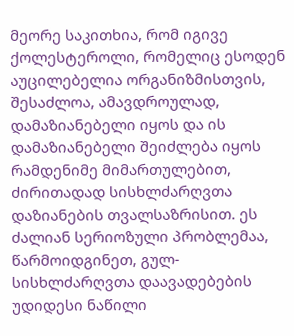მეორე საკითხია, რომ იგივე ქოლესტეროლი, რომელიც ესოდენ აუცილებელია ორგანიზმისთვის, შესაძლოა, ამავდროულად, დამაზიანებელი იყოს და ის დამაზიანებელი შეიძლება იყოს რამდენიმე მიმართულებით, ძირითადად სისხლძარღვთა დაზიანების თვალსაზრისით. ეს ძალიან სერიოზული პრობლემაა, წარმოიდგინეთ, გულ-სისხლძარღვთა დაავადებების უდიდესი ნაწილი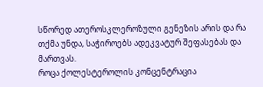სწორედ ათეროსკლეროზული გენეზის არის და რა თქმა უნდა, საჭიროებს ადეკვატურ შეფასებას და მართვას.
როცა ქოლესტეროლის კონცენტრაცია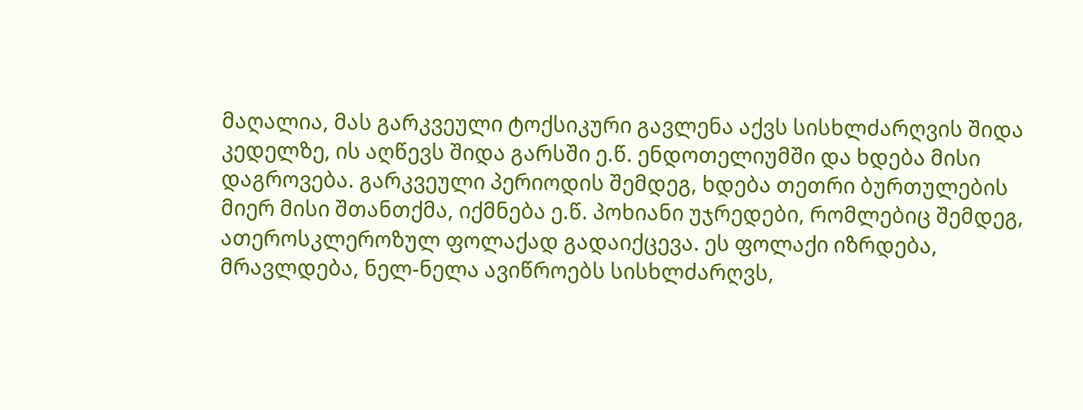მაღალია, მას გარკვეული ტოქსიკური გავლენა აქვს სისხლძარღვის შიდა კედელზე, ის აღწევს შიდა გარსში ე.წ. ენდოთელიუმში და ხდება მისი დაგროვება. გარკვეული პერიოდის შემდეგ, ხდება თეთრი ბურთულების მიერ მისი შთანთქმა, იქმნება ე.წ. პოხიანი უჯრედები, რომლებიც შემდეგ, ათეროსკლეროზულ ფოლაქად გადაიქცევა. ეს ფოლაქი იზრდება, მრავლდება, ნელ-ნელა ავიწროებს სისხლძარღვს,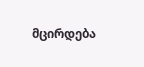მცირდება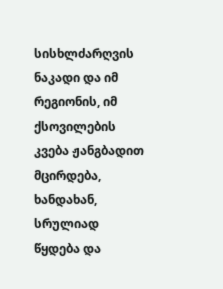სისხლძარღვის ნაკადი და იმ რეგიონის, იმ ქსოვილების კვება ჟანგბადით მცირდება, ხანდახან, სრულიად წყდება და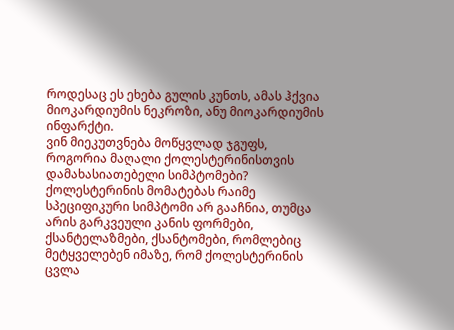როდესაც ეს ეხება გულის კუნთს, ამას ჰქვია მიოკარდიუმის ნეკროზი, ანუ მიოკარდიუმის ინფარქტი.
ვინ მიეკუთვნება მოწყვლად ჯგუფს, როგორია მაღალი ქოლესტერინისთვის დამახასიათებელი სიმპტომები?
ქოლესტერინის მომატებას რაიმე სპეციფიკური სიმპტომი არ გააჩნია, თუმცა არის გარკვეული კანის ფორმები, ქსანტელაზმები, ქსანტომები, რომლებიც მეტყველებენ იმაზე, რომ ქოლესტერინის ცვლა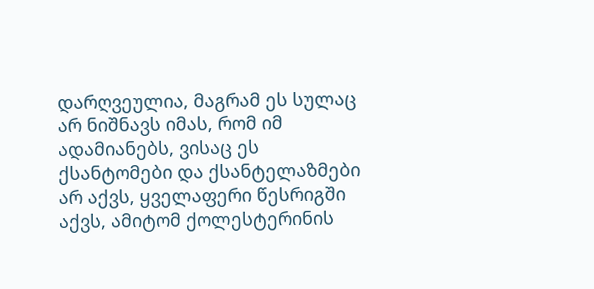დარღვეულია, მაგრამ ეს სულაც არ ნიშნავს იმას, რომ იმ ადამიანებს, ვისაც ეს ქსანტომები და ქსანტელაზმები არ აქვს, ყველაფერი წესრიგში აქვს, ამიტომ ქოლესტერინის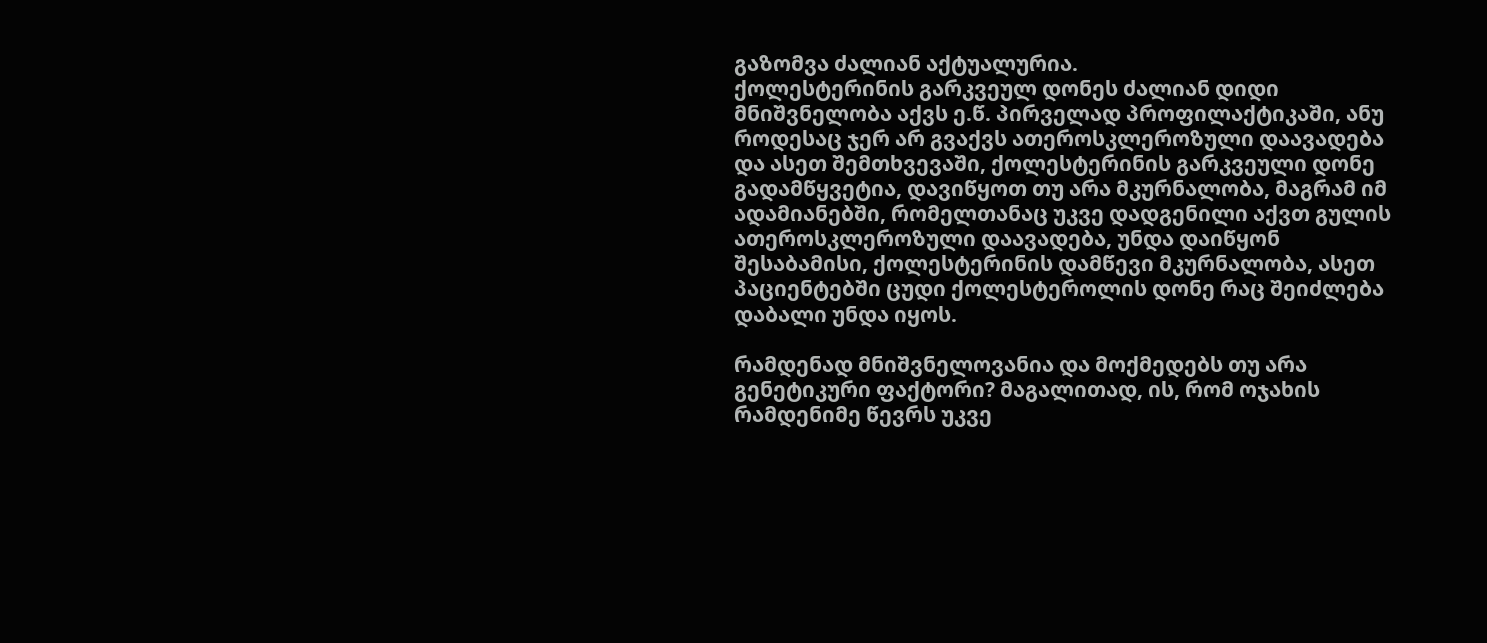გაზომვა ძალიან აქტუალურია.
ქოლესტერინის გარკვეულ დონეს ძალიან დიდი მნიშვნელობა აქვს ე.წ. პირველად პროფილაქტიკაში, ანუ როდესაც ჯერ არ გვაქვს ათეროსკლეროზული დაავადება და ასეთ შემთხვევაში, ქოლესტერინის გარკვეული დონე გადამწყვეტია, დავიწყოთ თუ არა მკურნალობა, მაგრამ იმ ადამიანებში, რომელთანაც უკვე დადგენილი აქვთ გულის ათეროსკლეროზული დაავადება, უნდა დაიწყონ შესაბამისი, ქოლესტერინის დამწევი მკურნალობა, ასეთ პაციენტებში ცუდი ქოლესტეროლის დონე რაც შეიძლება დაბალი უნდა იყოს.

რამდენად მნიშვნელოვანია და მოქმედებს თუ არა გენეტიკური ფაქტორი? მაგალითად, ის, რომ ოჯახის რამდენიმე წევრს უკვე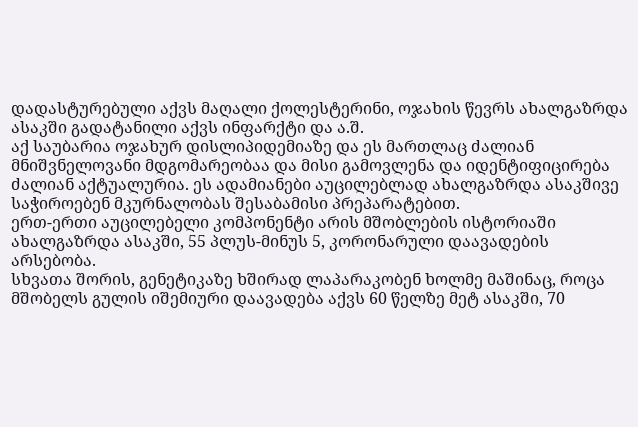დადასტურებული აქვს მაღალი ქოლესტერინი, ოჯახის წევრს ახალგაზრდა ასაკში გადატანილი აქვს ინფარქტი და ა.შ.
აქ საუბარია ოჯახურ დისლიპიდემიაზე და ეს მართლაც ძალიან მნიშვნელოვანი მდგომარეობაა და მისი გამოვლენა და იდენტიფიცირება ძალიან აქტუალურია. ეს ადამიანები აუცილებლად ახალგაზრდა ასაკშივე საჭიროებენ მკურნალობას შესაბამისი პრეპარატებით.
ერთ-ერთი აუცილებელი კომპონენტი არის მშობლების ისტორიაში ახალგაზრდა ასაკში, 55 პლუს-მინუს 5, კორონარული დაავადების არსებობა.
სხვათა შორის, გენეტიკაზე ხშირად ლაპარაკობენ ხოლმე მაშინაც, როცა მშობელს გულის იშემიური დაავადება აქვს 60 წელზე მეტ ასაკში, 70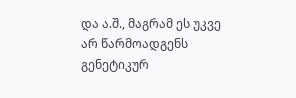და ა.შ., მაგრამ ეს უკვე არ წარმოადგენს გენეტიკურ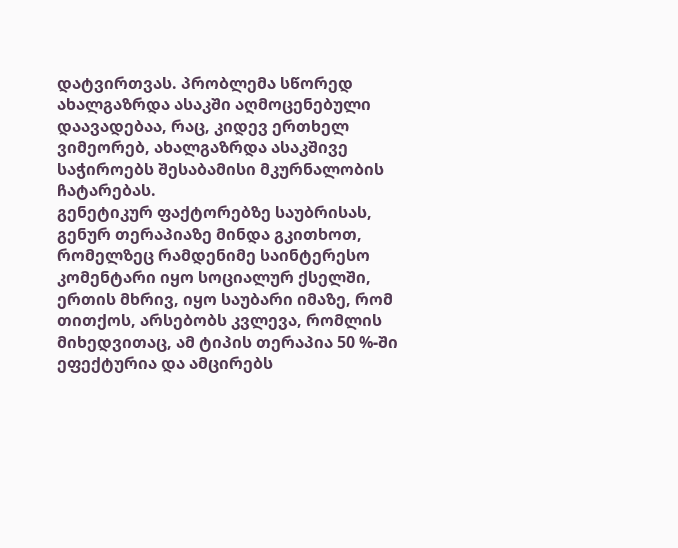დატვირთვას. პრობლემა სწორედ ახალგაზრდა ასაკში აღმოცენებული დაავადებაა, რაც, კიდევ ერთხელ ვიმეორებ, ახალგაზრდა ასაკშივე საჭიროებს შესაბამისი მკურნალობის ჩატარებას.
გენეტიკურ ფაქტორებზე საუბრისას, გენურ თერაპიაზე მინდა გკითხოთ, რომელზეც რამდენიმე საინტერესო კომენტარი იყო სოციალურ ქსელში, ერთის მხრივ, იყო საუბარი იმაზე, რომ თითქოს, არსებობს კვლევა, რომლის მიხედვითაც, ამ ტიპის თერაპია 50 %-ში ეფექტურია და ამცირებს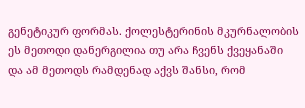გენეტიკურ ფორმას. ქოლესტერინის მკურნალობის ეს მეთოდი დანერგილია თუ არა ჩვენს ქვეყანაში და ამ მეთოდს რამდენად აქვს შანსი, რომ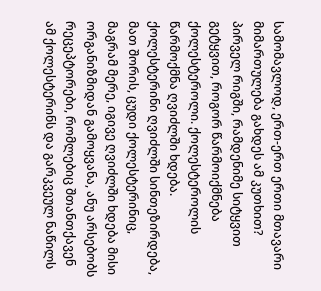სამომავლოდ, ერთ-ერთ ერთი მთავარი მიმართულება გახდეს ამ კუთხით?
პირველ რიგში, რამდენიმე სიტყვით გეტყვით, როგორ წარმოიქმნება ქოლესტეროლი. ქოლესტეროლის წარმოქმნა ღვიძლში ხდება. ქოლესტერინი ღვიძლში სინთეზირდება, მათ შორის, ცუდი ქოლესტერინიც, მაგრამ მერე, იგივე ღვიძლში ხდება მისი ორგანიზმიდან გამოყვანა, ანუ არსებობს რეცეპტორები, რომლებიც შთანთქავენ ამ ქოლესტერინს და გარკვეულ ნაწილს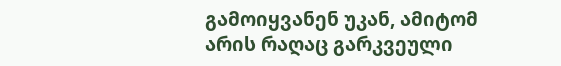გამოიყვანენ უკან, ამიტომ არის რაღაც გარკვეული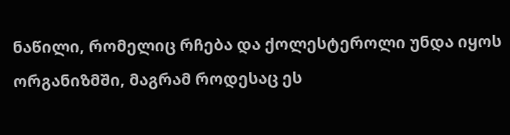ნაწილი, რომელიც რჩება და ქოლესტეროლი უნდა იყოს ორგანიზმში, მაგრამ როდესაც ეს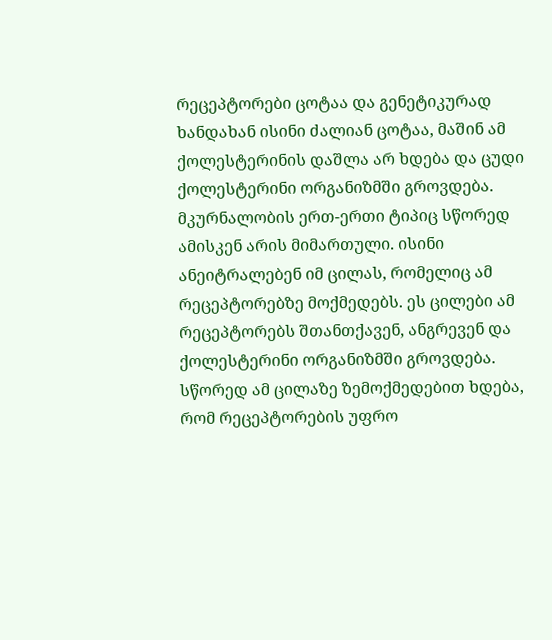რეცეპტორები ცოტაა და გენეტიკურად ხანდახან ისინი ძალიან ცოტაა, მაშინ ამ ქოლესტერინის დაშლა არ ხდება და ცუდი ქოლესტერინი ორგანიზმში გროვდება. მკურნალობის ერთ-ერთი ტიპიც სწორედ ამისკენ არის მიმართული. ისინი ანეიტრალებენ იმ ცილას, რომელიც ამ რეცეპტორებზე მოქმედებს. ეს ცილები ამ რეცეპტორებს შთანთქავენ, ანგრევენ და ქოლესტერინი ორგანიზმში გროვდება. სწორედ ამ ცილაზე ზემოქმედებით ხდება, რომ რეცეპტორების უფრო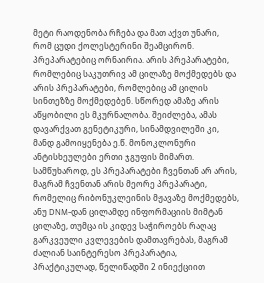მეტი რაოდენობა რჩება და მათ აქვთ უნარი, რომ ცუდი ქოლესტერინი შეამცირონ.
პრეპარატებიც ორნაირია. არის პრეპარატები, რომლებიც საკუთრივ ამ ცილაზე მოქმედებს და არის პრეპარატები, რომლებიც ამ ცილის სინთეზზე მოქმედებენ. სწორედ ამაზე არის აწყობილი ეს მკურნალობა. შეიძლება, ამას დავარქვათ გენეტიკური, სინამდვილეში კი, მანდ გამოიყენება ე.წ. მონოკლონური ანტისხეულები ერთი ჯგუფის მიმართ. სამწუხაროდ, ეს პრეპარატები ჩვენთან არ არის, მაგრამ ჩვენთან არის მეორე პრეპარატი, რომელიც რიბონუკლეინის მჟავაზე მოქმედებს, ანუ DNM-დან ცილამდე ინფორმაციის მიმტან ცილაზე, თუმცა ის კიდევ საჭიროებს რაღაც გარკვეული კვლევების დამთავრებას, მაგრამ ძალიან საინტერესო პრეპარატია, პრაქტიკულად, წელიწადში 2 ინიექციით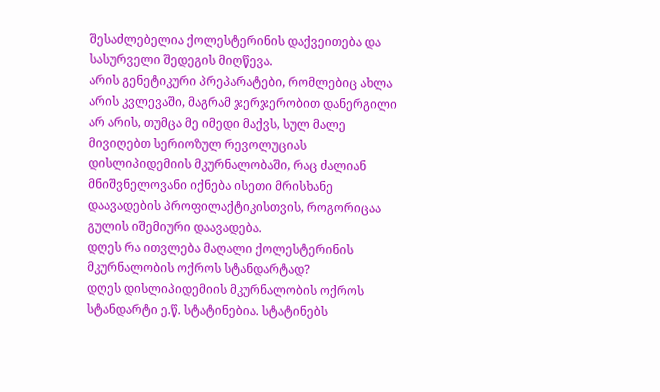შესაძლებელია ქოლესტერინის დაქვეითება და სასურველი შედეგის მიღწევა.
არის გენეტიკური პრეპარატები, რომლებიც ახლა არის კვლევაში, მაგრამ ჯერჯერობით დანერგილი არ არის, თუმცა მე იმედი მაქვს, სულ მალე მივიღებთ სერიოზულ რევოლუციას დისლიპიდემიის მკურნალობაში, რაც ძალიან მნიშვნელოვანი იქნება ისეთი მრისხანე დაავადების პროფილაქტიკისთვის, როგორიცაა გულის იშემიური დაავადება.
დღეს რა ითვლება მაღალი ქოლესტერინის მკურნალობის ოქროს სტანდარტად?
დღეს დისლიპიდემიის მკურნალობის ოქროს სტანდარტი ე.წ. სტატინებია. სტატინებს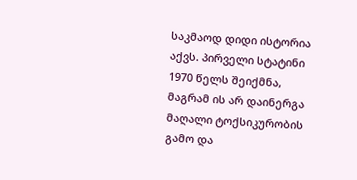საკმაოდ დიდი ისტორია აქვს. პირველი სტატინი 1970 წელს შეიქმნა, მაგრამ ის არ დაინერგა მაღალი ტოქსიკურობის გამო და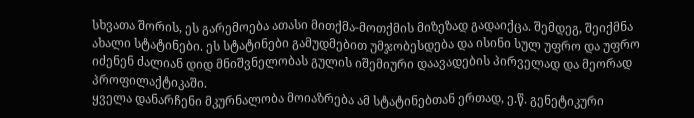სხვათა შორის, ეს გარემოება ათასი მითქმა-მოთქმის მიზეზად გადაიქცა. შემდეგ, შეიქმნა ახალი სტატინები. ეს სტატინები გამუდმებით უმჯობესდება და ისინი სულ უფრო და უფრო იძენენ ძალიან დიდ მნიშვნელობას გულის იშემიური დაავადების პირველად და მეორად პროფილაქტიკაში.
ყველა დანარჩენი მკურნალობა მოიაზრება ამ სტატინებთან ერთად, ე.წ. გენეტიკური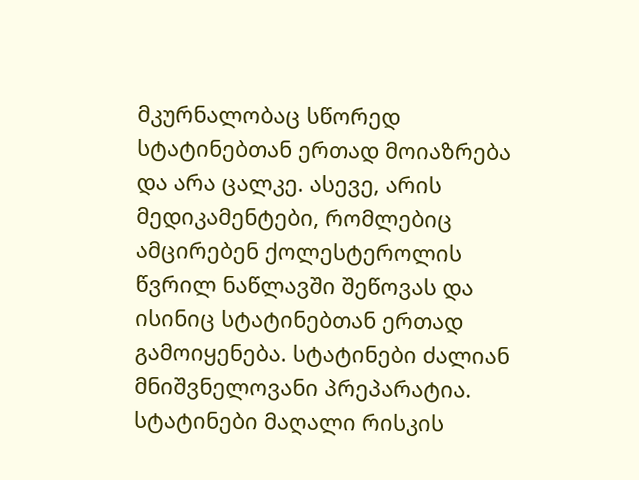მკურნალობაც სწორედ სტატინებთან ერთად მოიაზრება და არა ცალკე. ასევე, არის მედიკამენტები, რომლებიც ამცირებენ ქოლესტეროლის წვრილ ნაწლავში შეწოვას და ისინიც სტატინებთან ერთად გამოიყენება. სტატინები ძალიან მნიშვნელოვანი პრეპარატია. სტატინები მაღალი რისკის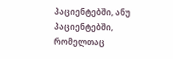პაციენტებში, ანუ პაციენტებში, რომელთაც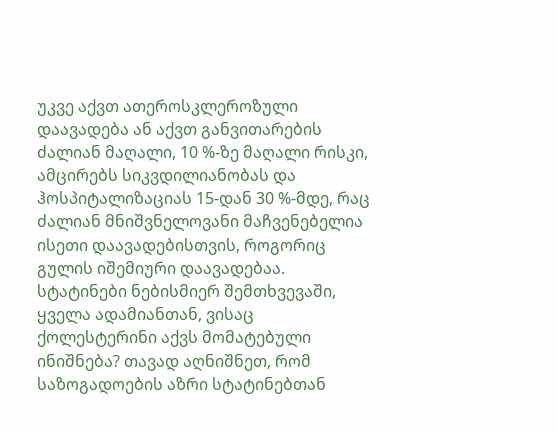უკვე აქვთ ათეროსკლეროზული დაავადება ან აქვთ განვითარების ძალიან მაღალი, 10 %-ზე მაღალი რისკი, ამცირებს სიკვდილიანობას და ჰოსპიტალიზაციას 15-დან 30 %-მდე, რაც ძალიან მნიშვნელოვანი მაჩვენებელია ისეთი დაავადებისთვის, როგორიც გულის იშემიური დაავადებაა.
სტატინები ნებისმიერ შემთხვევაში, ყველა ადამიანთან, ვისაც ქოლესტერინი აქვს მომატებული ინიშნება? თავად აღნიშნეთ, რომ საზოგადოების აზრი სტატინებთან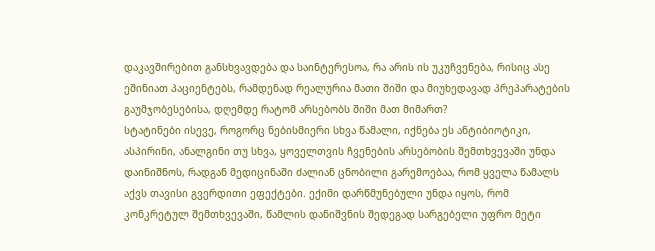დაკავშირებით განსხვავდება და საინტერესოა, რა არის ის უკუჩვენება, რისიც ასე ეშინიათ პაციენტებს, რამდენად რეალურია მათი შიში და მიუხედავად პრეპარატების გაუმჯობესებისა, დღემდე რატომ არსებობს შიში მათ მიმართ?
სტატინები ისევე, როგორც ნებისმიერი სხვა წამალი, იქნება ეს ანტიბიოტიკი, ასპირინი, ანალგინი თუ სხვა, ყოველთვის ჩვენების არსებობის შემთხვევაში უნდა დაინიშნოს, რადგან მედიცინაში ძალიან ცნობილი გარემოებაა, რომ ყველა წამალს აქვს თავისი გვერდითი ეფექტები. ექიმი დარწმუნებული უნდა იყოს, რომ კონკრეტულ შემთხვევაში, წამლის დანიშვნის შედეგად სარგებელი უფრო მეტი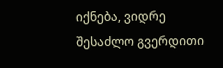იქნება, ვიდრე შესაძლო გვერდითი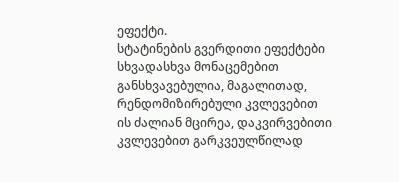ეფექტი.
სტატინების გვერდითი ეფექტები სხვადასხვა მონაცემებით განსხვავებულია, მაგალითად, რენდომიზირებული კვლევებით ის ძალიან მცირეა, დაკვირვებითი კვლევებით გარკვეულწილად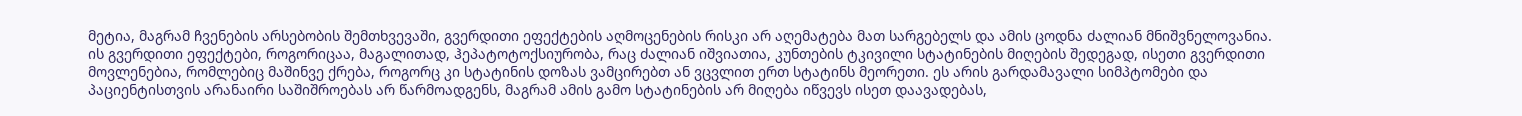მეტია, მაგრამ ჩვენების არსებობის შემთხვევაში, გვერდითი ეფექტების აღმოცენების რისკი არ აღემატება მათ სარგებელს და ამის ცოდნა ძალიან მნიშვნელოვანია.
ის გვერდითი ეფექტები, როგორიცაა, მაგალითად, ჰეპატოტოქსიურობა, რაც ძალიან იშვიათია, კუნთების ტკივილი სტატინების მიღების შედეგად, ისეთი გვერდითი მოვლენებია, რომლებიც მაშინვე ქრება, როგორც კი სტატინის დოზას ვამცირებთ ან ვცვლით ერთ სტატინს მეორეთი. ეს არის გარდამავალი სიმპტომები და პაციენტისთვის არანაირი საშიშროებას არ წარმოადგენს, მაგრამ ამის გამო სტატინების არ მიღება იწვევს ისეთ დაავადებას,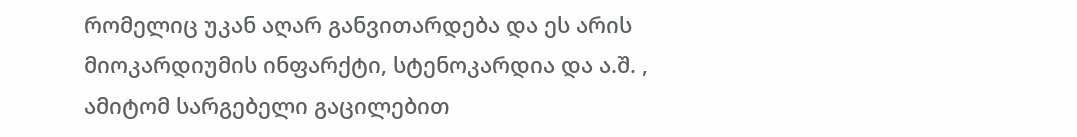რომელიც უკან აღარ განვითარდება და ეს არის მიოკარდიუმის ინფარქტი, სტენოკარდია და ა.შ. , ამიტომ სარგებელი გაცილებით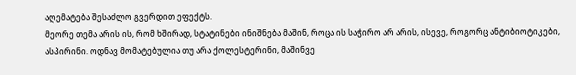აღემატება შესაძლო გვერდით ეფექტს.
მეორე თემა არის ის, რომ ხშირად, სტატინები ინიშნება მაშინ, როცა ის საჭირო არ არის, ისევე, როგორც ანტიბიოტიკები, ასპირინი. ოდნავ მომატებულია თუ არა ქოლესტერინი, მაშინვე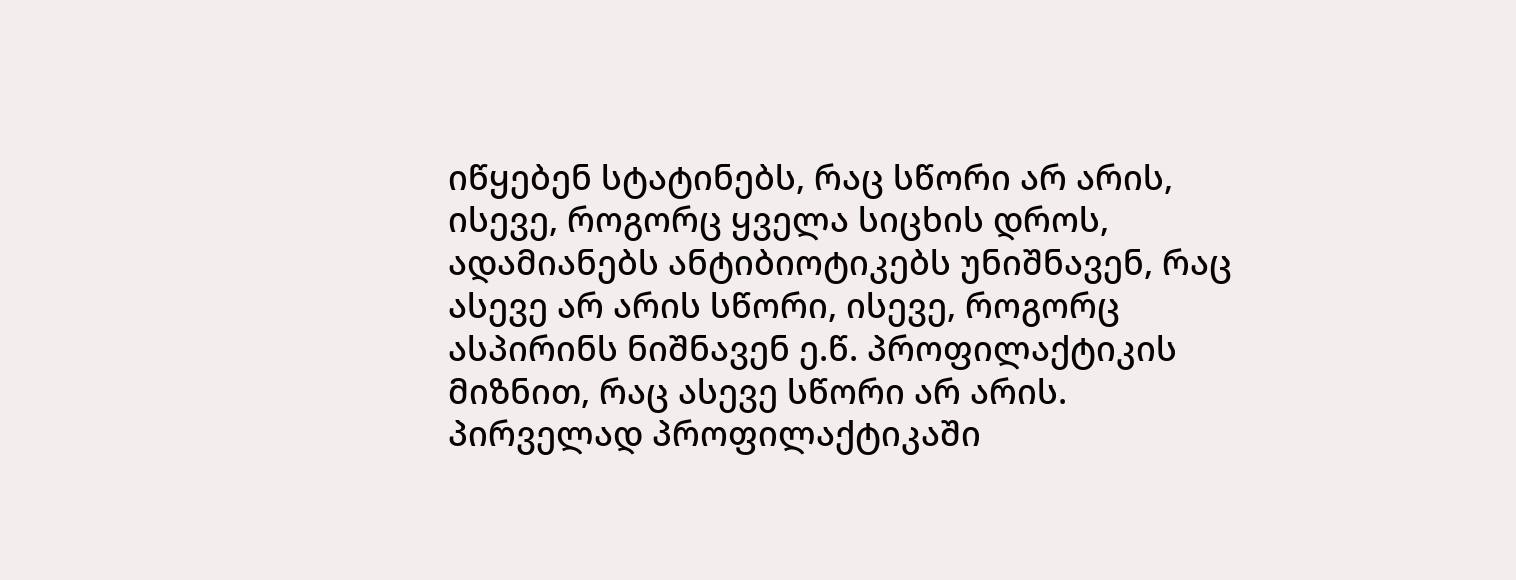იწყებენ სტატინებს, რაც სწორი არ არის, ისევე, როგორც ყველა სიცხის დროს, ადამიანებს ანტიბიოტიკებს უნიშნავენ, რაც ასევე არ არის სწორი, ისევე, როგორც ასპირინს ნიშნავენ ე.წ. პროფილაქტიკის მიზნით, რაც ასევე სწორი არ არის.
პირველად პროფილაქტიკაში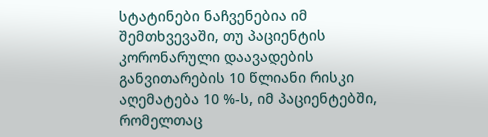სტატინები ნაჩვენებია იმ შემთხვევაში, თუ პაციენტის კორონარული დაავადების განვითარების 10 წლიანი რისკი აღემატება 10 %-ს, იმ პაციენტებში, რომელთაც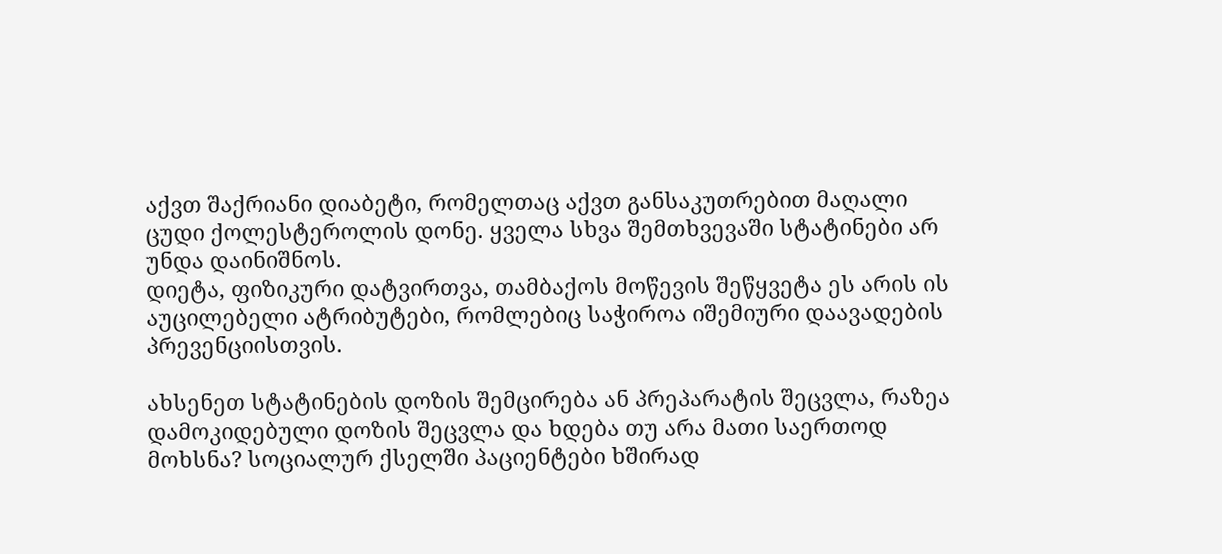აქვთ შაქრიანი დიაბეტი, რომელთაც აქვთ განსაკუთრებით მაღალი ცუდი ქოლესტეროლის დონე. ყველა სხვა შემთხვევაში სტატინები არ უნდა დაინიშნოს.
დიეტა, ფიზიკური დატვირთვა, თამბაქოს მოწევის შეწყვეტა ეს არის ის აუცილებელი ატრიბუტები, რომლებიც საჭიროა იშემიური დაავადების პრევენციისთვის.

ახსენეთ სტატინების დოზის შემცირება ან პრეპარატის შეცვლა, რაზეა დამოკიდებული დოზის შეცვლა და ხდება თუ არა მათი საერთოდ მოხსნა? სოციალურ ქსელში პაციენტები ხშირად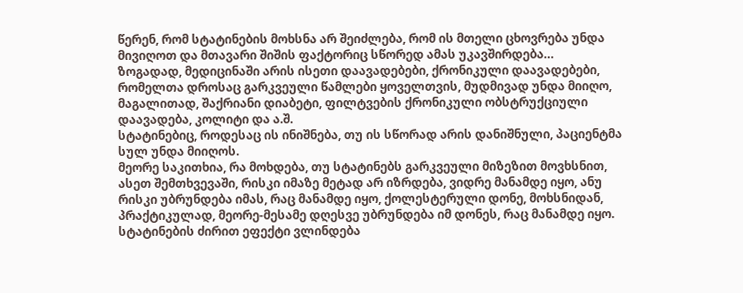წერენ, რომ სტატინების მოხსნა არ შეიძლება, რომ ის მთელი ცხოვრება უნდა მივიღოთ და მთავარი შიშის ფაქტორიც სწორედ ამას უკავშირდება…
ზოგადად, მედიცინაში არის ისეთი დაავადებები, ქრონიკული დაავადებები, რომელთა დროსაც გარკვეული წამლები ყოველთვის, მუდმივად უნდა მიიღო, მაგალითად, შაქრიანი დიაბეტი, ფილტვების ქრონიკული ობსტრუქციული დაავადება, კოლიტი და ა.შ.
სტატინებიც, როდესაც ის ინიშნება, თუ ის სწორად არის დანიშნული, პაციენტმა სულ უნდა მიიღოს.
მეორე საკითხია, რა მოხდება, თუ სტატინებს გარკვეული მიზეზით მოვხსნით, ასეთ შემთხვევაში, რისკი იმაზე მეტად არ იზრდება, ვიდრე მანამდე იყო, ანუ რისკი უბრუნდება იმას, რაც მანამდე იყო, ქოლესტერული დონე, მოხსნიდან, პრაქტიკულად, მეორე-მესამე დღესვე უბრუნდება იმ დონეს, რაც მანამდე იყო.
სტატინების ძირით ეფექტი ვლინდება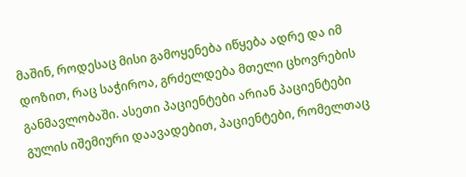მაშინ, როდესაც მისი გამოყენება იწყება ადრე და იმ დოზით, რაც საჭიროა, გრძელდება მთელი ცხოვრების განმავლობაში. ასეთი პაციენტები არიან პაციენტები გულის იშემიური დაავადებით, პაციენტები, რომელთაც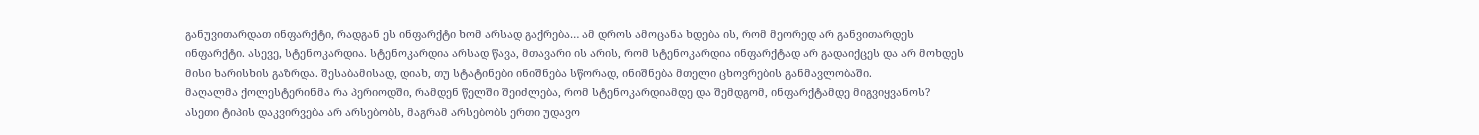განუვითარდათ ინფარქტი, რადგან ეს ინფარქტი ხომ არსად გაქრება… ამ დროს ამოცანა ხდება ის, რომ მეორედ არ განვითარდეს ინფარქტი. ასევე, სტენოკარდია. სტენოკარდია არსად წავა, მთავარი ის არის, რომ სტენოკარდია ინფარქტად არ გადაიქცეს და არ მოხდეს მისი ხარისხის გაზრდა. შესაბამისად, დიახ, თუ სტატინები ინიშნება სწორად, ინიშნება მთელი ცხოვრების განმავლობაში.
მაღალმა ქოლესტერინმა რა პერიოდში, რამდენ წელში შეიძლება, რომ სტენოკარდიამდე და შემდგომ, ინფარქტამდე მიგვიყვანოს?
ასეთი ტიპის დაკვირვება არ არსებობს, მაგრამ არსებობს ერთი უდავო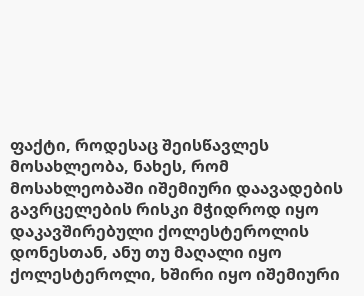ფაქტი, როდესაც შეისწავლეს მოსახლეობა, ნახეს, რომ მოსახლეობაში იშემიური დაავადების გავრცელების რისკი მჭიდროდ იყო დაკავშირებული ქოლესტეროლის დონესთან, ანუ თუ მაღალი იყო ქოლესტეროლი, ხშირი იყო იშემიური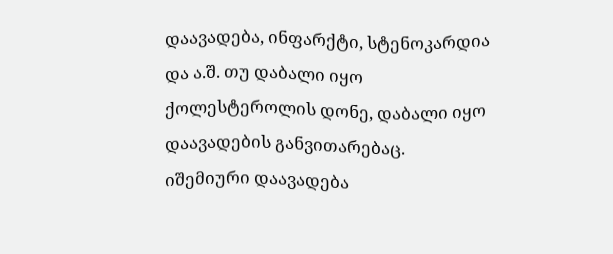დაავადება, ინფარქტი, სტენოკარდია და ა.შ. თუ დაბალი იყო ქოლესტეროლის დონე, დაბალი იყო დაავადების განვითარებაც. იშემიური დაავადება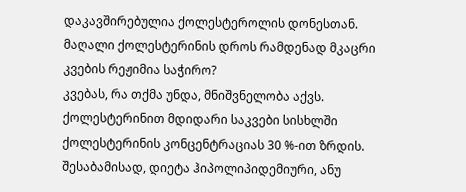დაკავშირებულია ქოლესტეროლის დონესთან.
მაღალი ქოლესტერინის დროს რამდენად მკაცრი კვების რეჟიმია საჭირო?
კვებას, რა თქმა უნდა, მნიშვნელობა აქვს. ქოლესტერინით მდიდარი საკვები სისხლში ქოლესტერინის კონცენტრაციას 30 %-ით ზრდის. შესაბამისად, დიეტა ჰიპოლიპიდემიური, ანუ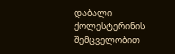დაბალი ქოლესტერინის შემცველობით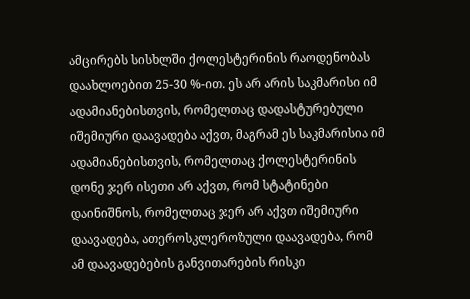ამცირებს სისხლში ქოლესტერინის რაოდენობას დაახლოებით 25-30 %-ით. ეს არ არის საკმარისი იმ ადამიანებისთვის, რომელთაც დადასტურებული იშემიური დაავადება აქვთ, მაგრამ ეს საკმარისია იმ ადამიანებისთვის, რომელთაც ქოლესტერინის დონე ჯერ ისეთი არ აქვთ, რომ სტატინები დაინიშნოს, რომელთაც ჯერ არ აქვთ იშემიური დაავადება, ათეროსკლეროზული დაავადება, რომ ამ დაავადებების განვითარების რისკი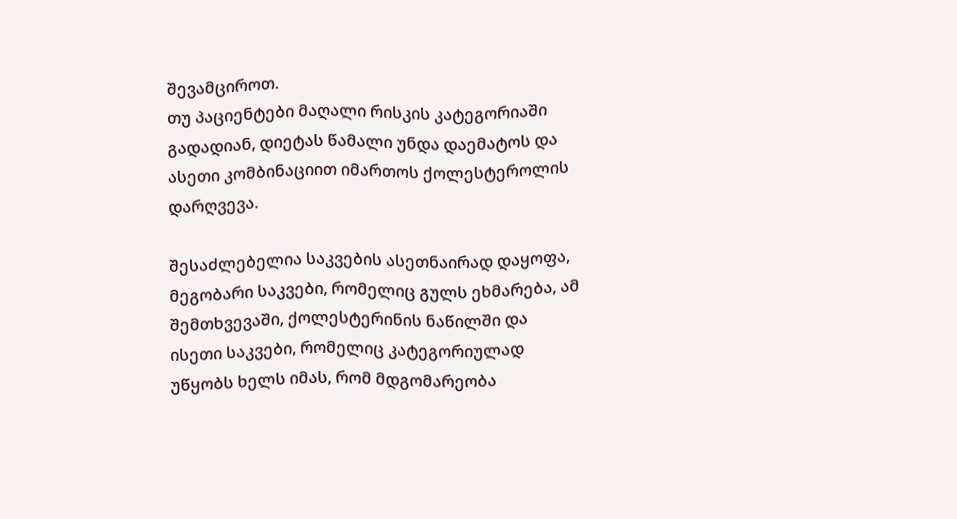შევამციროთ.
თუ პაციენტები მაღალი რისკის კატეგორიაში გადადიან, დიეტას წამალი უნდა დაემატოს და ასეთი კომბინაციით იმართოს ქოლესტეროლის დარღვევა.

შესაძლებელია საკვების ასეთნაირად დაყოფა, მეგობარი საკვები, რომელიც გულს ეხმარება, ამ შემთხვევაში, ქოლესტერინის ნაწილში და ისეთი საკვები, რომელიც კატეგორიულად უწყობს ხელს იმას, რომ მდგომარეობა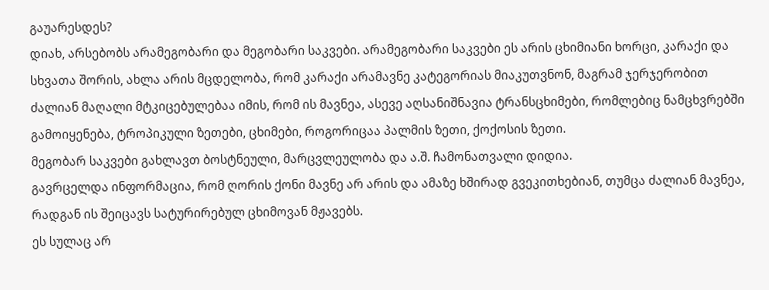გაუარესდეს?
დიახ, არსებობს არამეგობარი და მეგობარი საკვები. არამეგობარი საკვები ეს არის ცხიმიანი ხორცი, კარაქი და სხვათა შორის, ახლა არის მცდელობა, რომ კარაქი არამავნე კატეგორიას მიაკუთვნონ, მაგრამ ჯერჯერობით ძალიან მაღალი მტკიცებულებაა იმის, რომ ის მავნეა, ასევე აღსანიშნავია ტრანსცხიმები, რომლებიც ნამცხვრებში გამოიყენება, ტროპიკული ზეთები, ცხიმები, როგორიცაა პალმის ზეთი, ქოქოსის ზეთი.
მეგობარ საკვები გახლავთ ბოსტნეული, მარცვლეულობა და ა.შ. ჩამონათვალი დიდია.
გავრცელდა ინფორმაცია, რომ ღორის ქონი მავნე არ არის და ამაზე ხშირად გვეკითხებიან, თუმცა ძალიან მავნეა, რადგან ის შეიცავს სატურირებულ ცხიმოვან მჟავებს.
ეს სულაც არ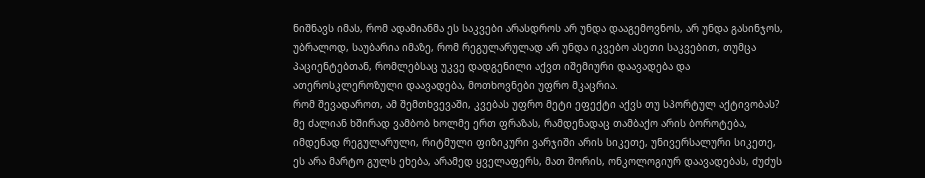ნიშნავს იმას, რომ ადამიანმა ეს საკვები არასდროს არ უნდა დააგემოვნოს, არ უნდა გასინჯოს, უბრალოდ, საუბარია იმაზე, რომ რეგულარულად არ უნდა იკვებო ასეთი საკვებით, თუმცა პაციენტებთან, რომლებსაც უკვე დადგენილი აქვთ იშემიური დაავადება და ათეროსკლეროზული დაავადება, მოთხოვნები უფრო მკაცრია.
რომ შევადაროთ, ამ შემთხვევაში, კვებას უფრო მეტი ეფექტი აქვს თუ სპორტულ აქტივობას?
მე ძალიან ხშირად ვამბობ ხოლმე ერთ ფრაზას, რამდენადაც თამბაქო არის ბოროტება, იმდენად რეგულარული, რიტმული ფიზიკური ვარჯიში არის სიკეთე, უნივერსალური სიკეთე, ეს არა მარტო გულს ეხება, არამედ ყველაფერს, მათ შორის, ონკოლოგიურ დაავადებას, ძუძუს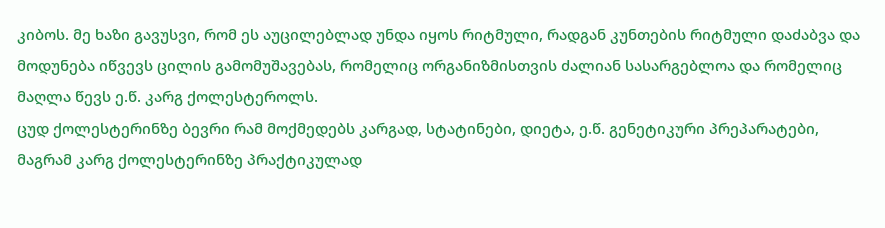კიბოს. მე ხაზი გავუსვი, რომ ეს აუცილებლად უნდა იყოს რიტმული, რადგან კუნთების რიტმული დაძაბვა და მოდუნება იწვევს ცილის გამომუშავებას, რომელიც ორგანიზმისთვის ძალიან სასარგებლოა და რომელიც მაღლა წევს ე.წ. კარგ ქოლესტეროლს.
ცუდ ქოლესტერინზე ბევრი რამ მოქმედებს კარგად, სტატინები, დიეტა, ე.წ. გენეტიკური პრეპარატები, მაგრამ კარგ ქოლესტერინზე პრაქტიკულად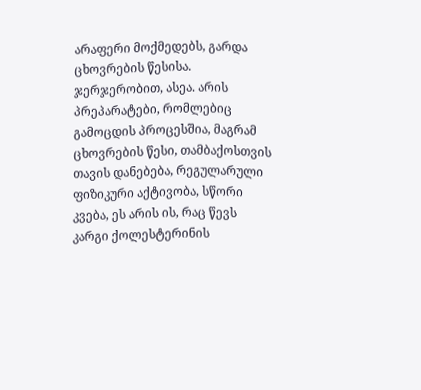არაფერი მოქმედებს, გარდა ცხოვრების წესისა. ჯერჯერობით, ასეა. არის პრეპარატები, რომლებიც გამოცდის პროცესშია, მაგრამ ცხოვრების წესი, თამბაქოსთვის თავის დანებება, რეგულარული ფიზიკური აქტივობა, სწორი კვება, ეს არის ის, რაც წევს კარგი ქოლესტერინის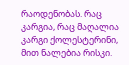რაოდენობას. რაც კარგია, რაც მაღალია კარგი ქოლესტერინი, მით ნალებია რისკი.